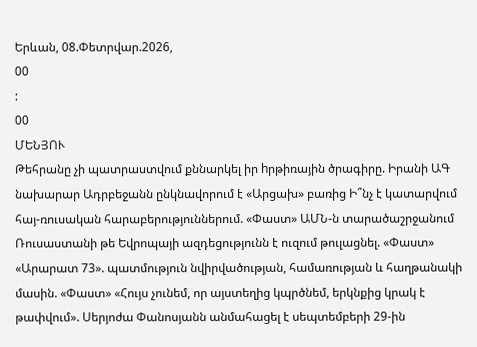Երևան, 08.Փետրվար.2026,
00
:
00
ՄԵՆՅՈՒ
Թեհրանը չի պատրաստվում քննարկել իր hրթիռային ծրագիրը. Իրանի ԱԳ նախարար Ադրբեջանն ընկնավորում է «Արցախ» բառից Ի՞նչ է կատարվում հայ-ռուսական հարաբերություններում. «Փաստ» ԱՄՆ-ն տարածաշրջանում Ռուսաստանի թե Եվրոպայի ազդեցությունն է ուզում թուլացնել. «Փաստ» «Արարատ 73». պատմություն նվիրվածության, համառության և հաղթանակի մասին. «Փաստ» «Հույս չունեմ, որ այստեղից կպրծնեմ, երկնքից կրակ է թափվում». Սերյոժա Փանոսյանն անմահացել է սեպտեմբերի 29-ին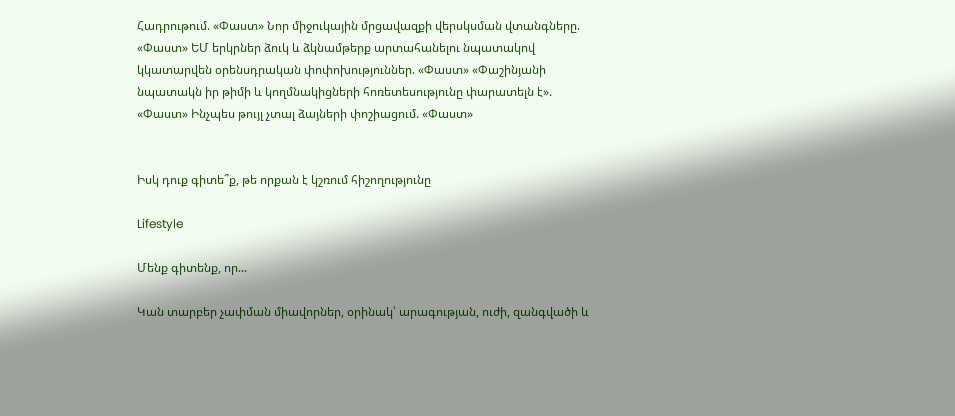Հադրութում. «Փաստ» Նոր միջուկային մրցավազքի վերսկսման վտանգները. «Փաստ» ԵՄ երկրներ ձուկ և ձկնամթերք արտահանելու նպատակով կկատարվեն օրենսդրական փոփոխություններ. «Փաստ» «Փաշինյանի նպատակն իր թիմի և կողմնակիցների հոռետեսությունը փարատելն է». «Փաստ» Ինչպես թույլ չտալ ձայների փոշիացում. «Փաստ»


Իսկ դուք գիտե՞ք, թե որքան է կշռում հիշողությունը

Lifestyle

Մենք գիտենք, որ...

Կան տարբեր չափման միավորներ, օրինակ՝ արագության, ուժի, զանգվածի և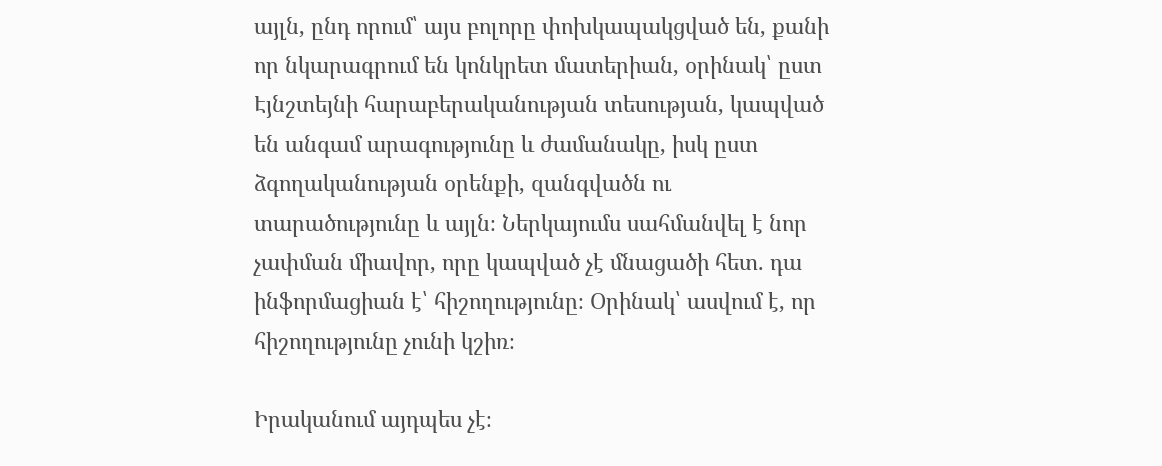այլն, ընդ որում՝ այս բոլորը փոխկապակցված են, քանի որ նկարագրում են կոնկրետ մատերիան, օրինակ՝ ըստ Էյնշտեյնի հարաբերականության տեսության, կապված են անգամ արագությունը և ժամանակը, իսկ ըստ ձգողականության օրենքի, զանգվածն ու տարածությունը և այլն։ Ներկայումս սահմանվել է նոր չափման միավոր, որը կապված չէ մնացածի հետ. դա ինֆորմացիան է՝ հիշողությունը։ Օրինակ՝ ասվում է, որ հիշողությունը չունի կշիռ։

Իրականում այդպես չէ։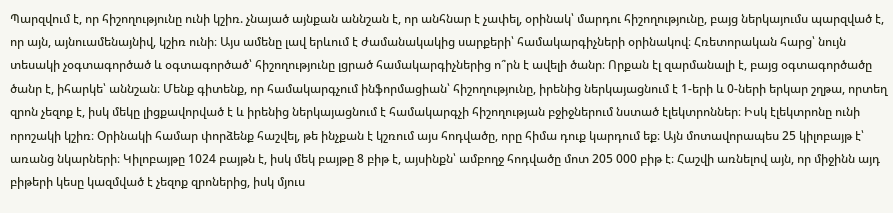Պարզվում է, որ հիշողությունը ունի կշիռ. չնայած այնքան աննշան է, որ անհնար է չափել, օրինակ՝ մարդու հիշողությունը, բայց ներկայումս պարզված է, որ այն, այնուամենայնիվ, կշիռ ունի։ Այս ամենը լավ երևում է ժամանակակից սարքերի՝ համակարգիչների օրինակով։ Հռետորական հարց՝ նույն տեսակի չօգտագործած և օգտագործած՝ հիշողությունը լցրած համակարգիչներից ո՞րն է ավելի ծանր։ Որքան էլ զարմանալի է, բայց օգտագործածը ծանր է, իհարկե՝ աննշան։ Մենք գիտենք, որ համակարգչում ինֆորմացիան՝ հիշողությունը, իրենից ներկայացնում է 1-երի և 0-ների երկար շղթա, որտեղ զրոն չեզոք է, իսկ մեկը լիցքավորված է և իրենից ներկայացնում է համակարգչի հիշողության բջիջներում նստած էլեկտրոններ։ Իսկ էլեկտրոնը ունի որոշակի կշիռ։ Օրինակի համար փորձենք հաշվել, թե ինչքան է կշռում այս հոդվածը, որը հիմա դուք կարդում եք։ Այն մոտավորապես 25 կիլոբայթ է՝ առանց նկարների։ Կիլոբայթը 1024 բայթն է, իսկ մեկ բայթը 8 բիթ է, այսինքն՝ ամբողջ հոդվածը մոտ 205 000 բիթ է։ Հաշվի առնելով այն, որ միջինն այդ բիթերի կեսը կազմված է չեզոք զրոներից, իսկ մյուս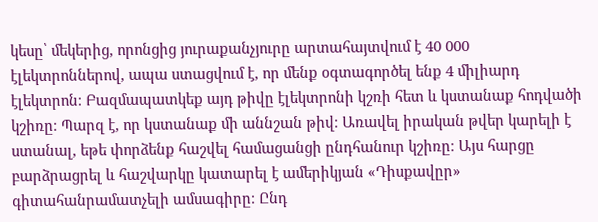կեսը՝ մեկերից, որոնցից յուրաքանչյուրը արտահայտվում է 40 000 էլեկտրոններով, ապա ստացվում է, որ մենք օգտագործել ենք 4 միլիարդ էլեկտրոն։ Բազմապատկեք այդ թիվը էլեկտրոնի կշռի հետ և կստանաք հոդվածի կշիռը։ Պարզ է, որ կստանաք մի աննշան թիվ։ Առավել իրական թվեր կարելի է ստանալ, եթե փորձենք հաշվել համացանցի ընդհանուր կշիռը։ Այս հարցը բարձրացրել և հաշվարկը կատարել է ամերիկյան «Դիսքավըր» գիտահանրամատչելի ամսագիրը։ Ընդ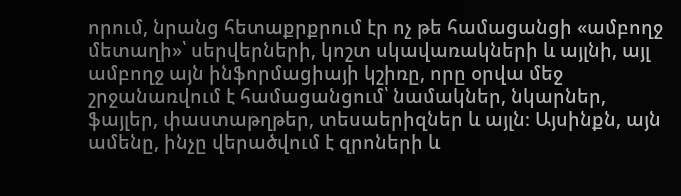որում, նրանց հետաքրքրում էր ոչ թե համացանցի «ամբողջ մետաղի»՝ սերվերների, կոշտ սկավառակների և այլնի, այլ ամբողջ այն ինֆորմացիայի կշիռը, որը օրվա մեջ շրջանառվում է համացանցում՝ նամակներ, նկարներ, ֆայլեր, փաստաթղթեր, տեսաերիզներ և այլն։ Այսինքն, այն ամենը, ինչը վերածվում է զրոների և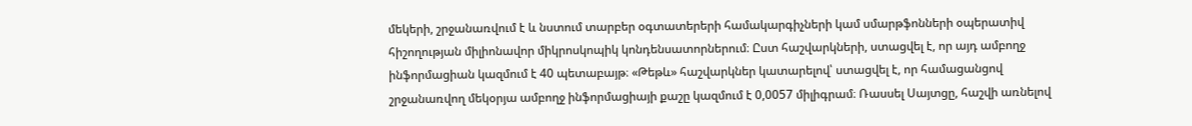մեկերի, շրջանառվում է և նստում տարբեր օգտատերերի համակարգիչների կամ սմարթֆոնների օպերատիվ հիշողության միլիոնավոր միկրոսկոպիկ կոնդենսատորներում։ Ըստ հաշվարկների, ստացվել է, որ այդ ամբողջ ինֆորմացիան կազմում է 40 պետաբայթ։ «Թեթև» հաշվարկներ կատարելով՝ ստացվել է, որ համացանցով շրջանառվող մեկօրյա ամբողջ ինֆորմացիայի քաշը կազմում է 0,0057 միլիգրամ։ Ռասսել Սայտցը, հաշվի առնելով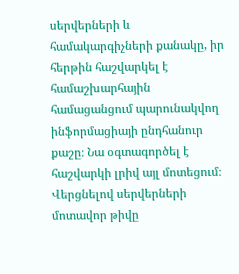սերվերների և համակարգիչների քանակը, իր հերթին հաշվարկել է համաշխարհային համացանցում պարունակվող ինֆորմացիայի ընդհանուր քաշը։ Նա օգտագործել է հաշվարկի լրիվ այլ մոտեցում։ Վերցնելով սերվերների մոտավոր թիվը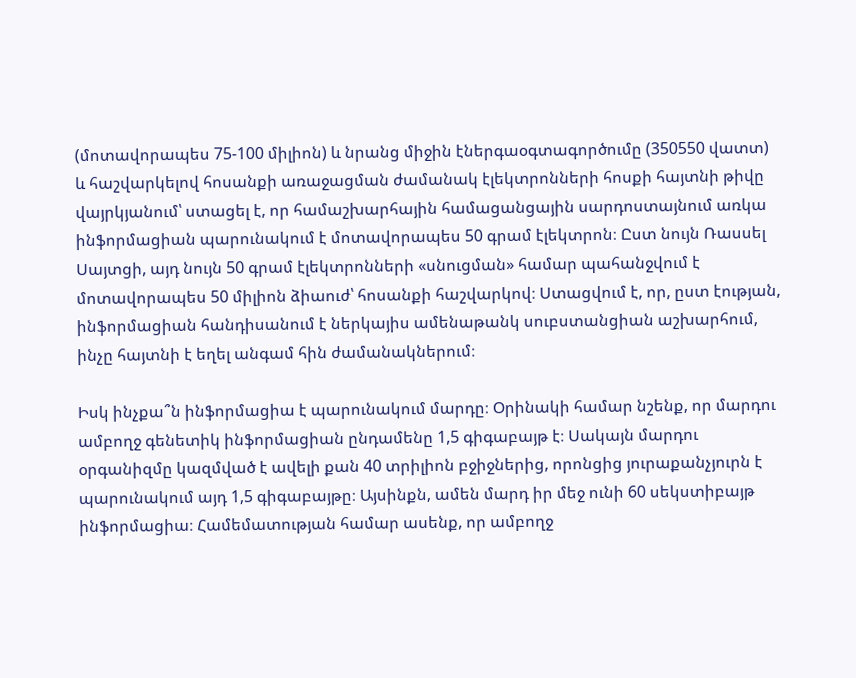(մոտավորապես 75-100 միլիոն) և նրանց միջին էներգաօգտագործումը (350550 վատտ) և հաշվարկելով հոսանքի առաջացման ժամանակ էլեկտրոնների հոսքի հայտնի թիվը վայրկյանում՝ ստացել է, որ համաշխարհային համացանցային սարդոստայնում առկա ինֆորմացիան պարունակում է մոտավորապես 50 գրամ էլեկտրոն։ Ըստ նույն Ռասսել Սայտցի, այդ նույն 50 գրամ էլեկտրոնների «սնուցման» համար պահանջվում է մոտավորապես 50 միլիոն ձիաուժ՝ հոսանքի հաշվարկով։ Ստացվում է, որ, ըստ էության, ինֆորմացիան հանդիսանում է ներկայիս ամենաթանկ սուբստանցիան աշխարհում, ինչը հայտնի է եղել անգամ հին ժամանակներում։

Իսկ ինչքա՞ն ինֆորմացիա է պարունակում մարդը։ Օրինակի համար նշենք, որ մարդու ամբողջ գենետիկ ինֆորմացիան ընդամենը 1,5 գիգաբայթ է։ Սակայն մարդու օրգանիզմը կազմված է ավելի քան 40 տրիլիոն բջիջներից, որոնցից յուրաքանչյուրն է պարունակում այդ 1,5 գիգաբայթը։ Այսինքն, ամեն մարդ իր մեջ ունի 60 սեկստիբայթ ինֆորմացիա։ Համեմատության համար ասենք, որ ամբողջ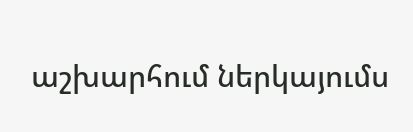աշխարհում ներկայումս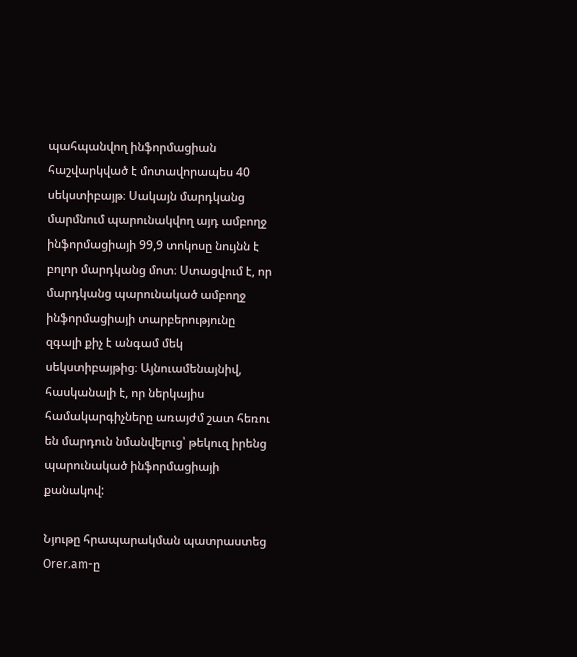պահպանվող ինֆորմացիան հաշվարկված է մոտավորապես 40 սեկստիբայթ։ Սակայն մարդկանց մարմնում պարունակվող այդ ամբողջ ինֆորմացիայի 99,9 տոկոսը նույնն է բոլոր մարդկանց մոտ։ Ստացվում է, որ մարդկանց պարունակած ամբողջ ինֆորմացիայի տարբերությունը զգալի քիչ է անգամ մեկ սեկստիբայթից։ Այնուամենայնիվ, հասկանալի է, որ ներկայիս համակարգիչները առայժմ շատ հեռու են մարդուն նմանվելուց՝ թեկուզ իրենց պարունակած ինֆորմացիայի քանակով:

Նյութը հրապարակման պատրաստեց Orer.am-ը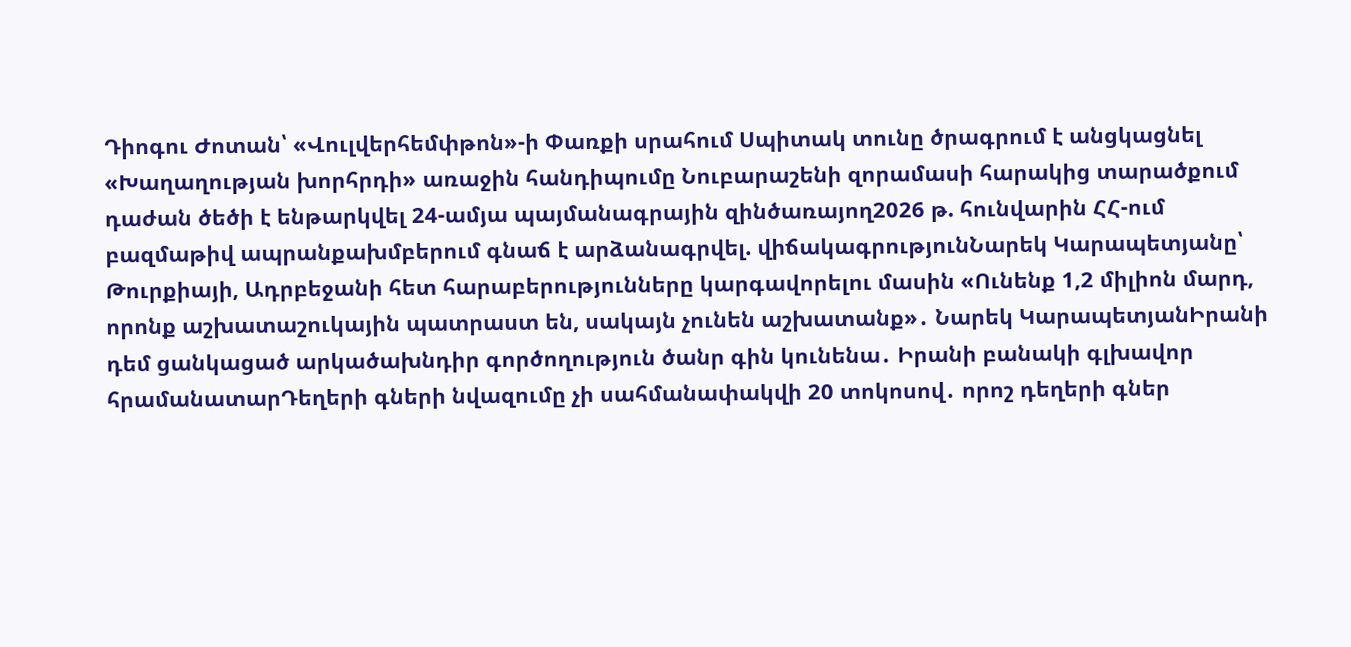Դիոգու Ժոտան՝ «Վուլվերհեմփթոն»-ի Փառքի սրահում Սպիտակ տունը ծրագրում է անցկացնել «Խաղաղության խորհրդի» առաջին հանդիպումը Նուբարաշենի զորամասի հարակից տարածքում դաժան ծեծի է ենթարկվել 24-ամյա պայմանագրային զինծառայող2026 թ. հունվարին ՀՀ-ում բազմաթիվ ապրանքախմբերում գնաճ է արձանագրվել. վիճակագրությունՆարեկ Կարապետյանը՝ Թուրքիայի, Ադրբեջանի հետ հարաբերությունները կարգավորելու մասին «Ունենք 1,2 միլիոն մարդ, որոնք աշխատաշուկային պատրաստ են, սակայն չունեն աշխատանք»․ Նարեկ ԿարապետյանԻրանի դեմ ցանկացած արկածախնդիր գործողություն ծանր գին կունենա․ Իրանի բանակի գլխավոր հրամանատարԴեղերի գների նվազումը չի սահմանափակվի 20 տոկոսով․ որոշ դեղերի գներ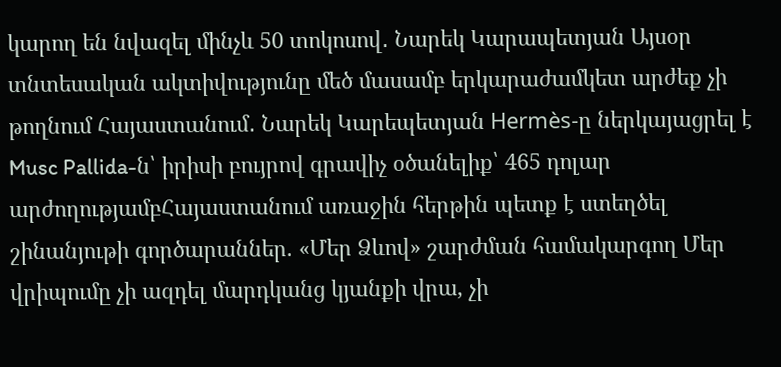կարող են նվազել մինչև 50 տոկոսով․ Նարեկ Կարապետյան Այսօր տնտեսական ակտիվությունը մեծ մասամբ երկարաժամկետ արժեք չի թողնում Հայաստանում․ Նարեկ Կարեպետյան Hermès-ը ներկայացրել է Musc Pallida-ն՝ իրիսի բույրով գրավիչ օծանելիք՝ 465 դոլար արժողությամբՀայաստանում առաջին հերթին պետք է ստեղծել շինանյութի գործարաններ. «Մեր Ձևով» շարժման համակարգող Մեր վրիպումը չի ազդել մարդկանց կյանքի վրա, չի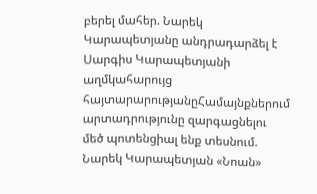բերել մահեր. Նարեկ Կարապետյանը անդրադարձել է Սարգիս Կարապետյանի աղմկահարույց հայտարարությանըՀամայնքներում արտադրությունը զարգացնելու մեծ պոտենցիալ ենք տեսնում. Նարեկ Կարապետյան «Նոան»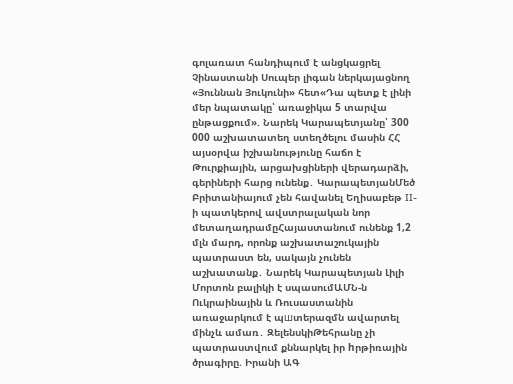գոլառատ հանդիպում է անցկացրել Չինաստանի Սուպեր լիգան ներկայացնող «Յուննան Յուկունի» հետ«Դա պետք է լինի մեր նպատակը՝ առաջիկա 5 տարվա ընթացքում». Նարեկ Կարապետյանը՝ 300 000 աշխատատեղ ստեղծելու մասին ՀՀ այսօրվա իշխանությունը հաճո է Թուրքիային, արցախցիների վերադարձի, գերիների հարց ունենք․ ԿարապետյանՄեծ Բրիտանիայում չեն հավանել Եղիսաբեթ II-ի պատկերով ավստրալական նոր մետաղադրամըՀայաստանում ունենք 1,2 մլն մարդ, որոնք աշխատաշուկային պատրաստ են, սակայն չունեն աշխատանք․ Նարեկ Կարապետյան Լիլի Մորտոն բալիկի է սպասումԱՄՆ-ն Ուկրաինային և Ռուսաստանին առաջարկում է պшտերազմն ավարտել մինչև ամառ․ ԶելենսկիԹեհրանը չի պատրաստվում քննարկել իր hրթիռային ծրագիրը. Իրանի ԱԳ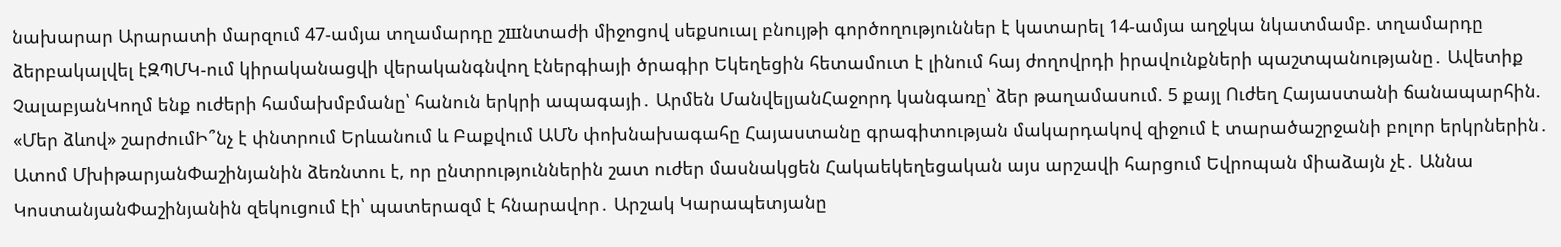նախարար Արարատի մարզում 47-ամյա տղամարդը շшնտաժի միջոցով սեքuուալ բնույթի գործողություններ է կատարել 14-ամյա աղջկա նկատմամբ. տղամարդը ձերբակալվել էԶՊՄԿ-ում կիրականացվի վերականգնվող էներգիայի ծրագիր Եկեղեցին հետամուտ է լինում հայ ժողովրդի իրավունքների պաշտպանությանը․ Ավետիք ՉալաբյանԿողմ ենք ուժերի համախմբմանը՝ հանուն երկրի ապագայի․ Արմեն ՄանվելյանՀաջորդ կանգառը՝ ձեր թաղամասում. 5 քայլ Ուժեղ Հայաստանի ճանապարհին. «Մեր ձևով» շարժումԻ՞նչ է փնտրում Երևանում և Բաքվում ԱՄՆ փոխնախագահը Հայաստանը գրագիտության մակարդակով զիջում է տարածաշրջանի բոլոր երկրներին․ Ատոմ ՄխիթարյանՓաշինյանին ձեռնտու է, որ ընտրություններին շատ ուժեր մասնակցեն Հակաեկեղեցական այս արշավի հարցում Եվրոպան միաձայն չէ․ Աննա ԿոստանյանՓաշինյանին զեկուցում էի՝ պատերազմ է հնարավոր․ Արշակ Կարապետյանը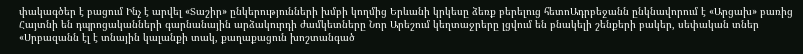փակագծեր է բացում Ինչ է արվել «Տաշիր» ընկերությունների խմբի կողմից Երևանի կրկեսը ձեռք բերելուց հետոԱդրբեջանն ընկնավորում է «Արցախ» բառից Հայտնի են դպրոցականների գարնանային արձակուրդի ժամկետները Նոր Արեշում կեղտաջրերը լցվում են բնակելի շենքերի բակեր, սեփական տներ «Սրբազանն էլ է տնային կալանքի տակ, քաղաքացուն խոշտանգած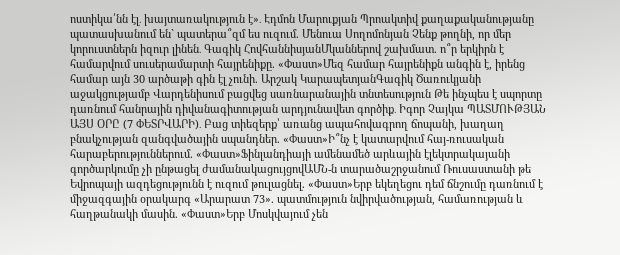ոստիկա՛նն էլ․ խայտառակություն է»․ Էդմոն Մարուքյան Պրոակտիվ քաղաքականությանը պատասխանում են` պատերա՞զմ ես ուզում. Մենուա Սողոմոնյան Չենք թողնի, որ մեր կորուստներն իզուր լինեն․ Գագիկ ՀովհաննիսյանՄկաններով շախմատ. ո՞ր երկիրն է համարվում սուսերամարտի հայրենիքը. «Փաստ»Մեզ համար հայրենիքն անգին է, իրենց համար այն 30 արծաթի գին էլ չունի. Արշակ ԿարապետյանԳագիկ Ծառուկյանի աջակցությամբ Վարդենիսում բացվեց սառնարանային տնտեսություն Թե ինչպես է սպորտը դառնում հանրային դիվանագիտության արդյունավետ գործիք․ Իգոր Չայկա ՊԱՏՄՈՒԹՅԱՆ ԱՅՍ ՕՐԸ (7 ՓԵՏՐՎԱՐԻ)․ Բաց տիեզերք՝ առանց ապահովագրող ճոպանի, խաղաղ բնակչության զանգվածային սպանդներ. «Փաստ»Ի՞նչ է կատարվում հայ-ռուսական հարաբերություններում. «Փաստ»Ֆինլանդիայի ամենամեծ արևային էլեկտրակայանի գործարկումը չի ընթացել ժամանակացույցովԱՄՆ-ն տարածաշրջանում Ռուսաստանի թե Եվրոպայի ազդեցությունն է ուզում թուլացնել. «Փաստ»Երբ եկեղեցու դեմ ճնշումը դառնում է միջազգային օրակարգ «Արարատ 73». պատմություն նվիրվածության, համառության և հաղթանակի մասին. «Փաստ»Երբ Մոսկվայում չեն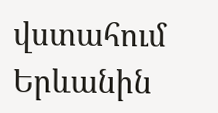վստահում Երևանին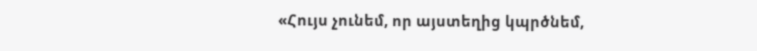«Հույս չունեմ, որ այստեղից կպրծնեմ,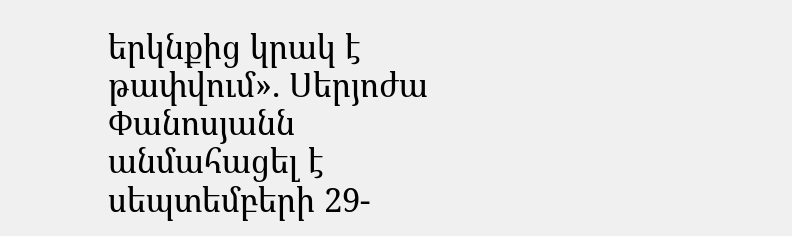երկնքից կրակ է թափվում». Սերյոժա Փանոսյանն անմահացել է սեպտեմբերի 29-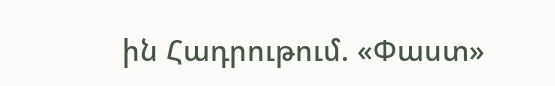ին Հադրութում. «Փաստ»